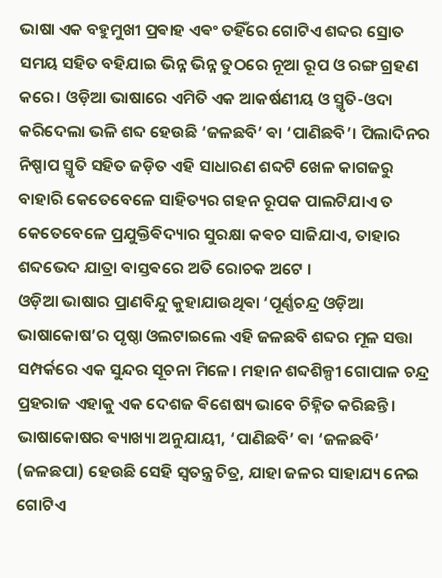ଭାଷା ଏକ ବହୁମୁଖୀ ପ୍ରଵାହ ଏଵଂ ତହିଁରେ ଗୋଟିଏ ଶବ୍ଦର ସ୍ରୋତ ସମୟ ସହିତ ବହିଯାଇ ଭିନ୍ନ ଭିନ୍ନ ତୁଠରେ ନୂଆ ରୂପ ଓ ରଙ୍ଗ ଗ୍ରହଣ କରେ। ଓଡ଼ିଆ ଭାଷାରେ ଏମିତି ଏକ ଆକର୍ଷଣୀୟ ଓ ସ୍ମୃତି-ଓଦା କରିଦେଲା ଭଳି ଶବ୍ଦ ହେଉଛି ‘ଜଳଛବି’ ଵା ‘ପାଣିଛବି’। ପିଲାଦିନର ନିଷ୍ପାପ ସ୍ମୃତି ସହିତ ଜଡ଼ିତ ଏହି ସାଧାରଣ ଶବ୍ଦଟି ଖେଳ କାଗଜରୁ ବାହାରି କେତେବେଳେ ସାହିତ୍ୟର ଗହନ ରୂପକ ପାଲଟିଯାଏ ତ କେତେବେଳେ ପ୍ରଯୁକ୍ତିଵିଦ୍ୟାର ସୁରକ୍ଷା କଵଚ ସାଜିଯାଏ, ତାହାର ଶବ୍ଦଭେଦ ଯାତ୍ରା ଵାସ୍ତଵରେ ଅତି ରୋଚକ ଅଟେ ।
ଓଡ଼ିଆ ଭାଷାର ପ୍ରାଣବିନ୍ଦୁ କୁହାଯାଉଥିଵା ‘ପୂର୍ଣ୍ଣଚନ୍ଦ୍ର ଓଡ଼ିଆ ଭାଷାକୋଷ’ର ପୃଷ୍ଠା ଓଲଟାଇଲେ ଏହି ଜଳଛବି ଶବ୍ଦର ମୂଳ ସତ୍ତା ସମ୍ପର୍କରେ ଏକ ସୁନ୍ଦର ସୂଚନା ମିଳେ। ମହାନ ଶବ୍ଦଶିଳ୍ପୀ ଗୋପାଳ ଚନ୍ଦ୍ର ପ୍ରହରାଜ ଏହାକୁ ଏକ ଦେଶଜ ଵିଶେଷ୍ୟ ଭାବେ ଚିହ୍ନିତ କରିଛନ୍ତି। ଭାଷାକୋଷର ଵ୍ୟାଖ୍ୟା ଅନୁଯାୟୀ, ‘ପାଣିଛବି’ ଵା ‘ଜଳଛବି’ (ଜଳଛପା) ହେଉଛି ସେହି ସ୍ୱତନ୍ତ୍ର ଚିତ୍ର, ଯାହା ଜଳର ସାହାଯ୍ୟ ନେଇ ଗୋଟିଏ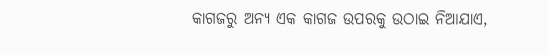କାଗଜରୁ ଅନ୍ୟ ଏକ କାଗଜ ଉପରକୁ ଉଠାଇ ନିଆଯାଏ,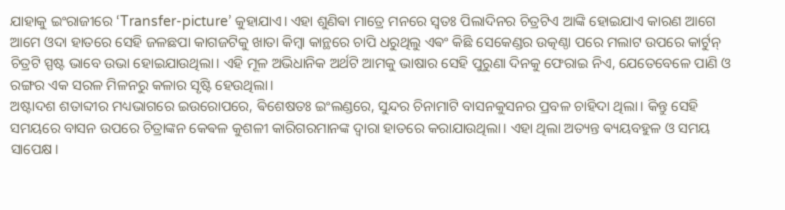ଯାହାକୁ ଇଂରାଜୀରେ ‘Transfer-picture’ କୁହାଯାଏ। ଏହା ଶୁଣିଵା ମାତ୍ରେ ମନରେ ସ୍ୱତଃ ପିଲାଦିନର ଚିତ୍ରଟିଏ ଆଙ୍କି ହୋଇଯାଏ କାରଣ ଆଗେ ଆମେ ଓଦା ହାତରେ ସେହି ଜଳଛପା କାଗଜଟିକୁ ଖାତା କିମ୍ବା କାନ୍ଥରେ ଚାପି ଧରୁଥିଲୁ ଏଵଂ କିଛି ସେକେଣ୍ଡର ଉତ୍କଣ୍ଠା ପରେ ମଲାଟ ଉପରେ କାର୍ଟୁନ୍ ଚିତ୍ରଟି ସ୍ପଷ୍ଟ ଭାବେ ଉଭା ହୋଇଯାଉଥିଲା। ଏହି ମୂଳ ଅଭିଧାନିକ ଅର୍ଥଟି ଆମକୁ ଭାଷାର ସେହି ପୁରୁଣା ଦିନକୁ ଫେରାଇ ନିଏ, ଯେତେବେଳେ ପାଣି ଓ ରଙ୍ଗର ଏକ ସରଳ ମିଳନରୁ କଳାର ସୃଷ୍ଟି ହେଉଥିଲା।
ଅଷ୍ଟାଦଶ ଶତାବ୍ଦୀର ମଧ୍ୟଭାଗରେ ଇଉରୋପରେ, ଵିଶେଷତଃ ଇଂଲଣ୍ଡରେ, ସୁନ୍ଦର ଚିନାମାଟି ବାସନକୁସନର ପ୍ରବଳ ଚାହିଦା ଥିଲା। କିନ୍ତୁ ସେହି ସମୟରେ ବାସନ ଉପରେ ଚିତ୍ରାଙ୍କନ କେଵଳ କୁଶଳୀ କାରିଗରମାନଙ୍କ ଦ୍ୱାରା ହାତରେ କରାଯାଉଥିଲା। ଏହା ଥିଲା ଅତ୍ୟନ୍ତ ଵ୍ୟୟବହୁଳ ଓ ସମୟ ସାପେକ୍ଷ।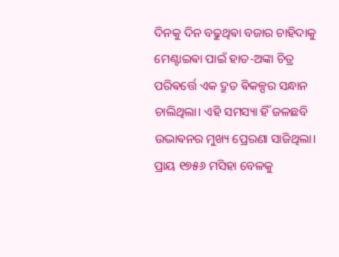ଦିନକୁ ଦିନ ବଢୁଥିଵା ବଜାର ଚାହିଦାକୁ ମେଣ୍ଟାଇଵା ପାଇଁ ହାତ-ଅଙ୍କା ଚିତ୍ର ପରିଵର୍ତ୍ତେ ଏକ ଦ୍ରୁତ ଵିକଳ୍ପର ସନ୍ଧାନ ଚାଲିଥିଲା। ଏହି ସମସ୍ୟା ହିଁ ଜଳଛବି ଉଦ୍ଭାଵନର ମୁଖ୍ୟ ପ୍ରେରଣା ସାଜିଥିଲା।
ପ୍ରାୟ ୧୭୫୬ ମସିହା ବେଳକୁ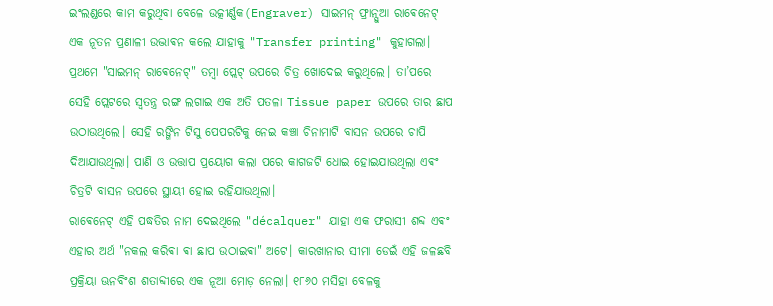ଇଂଲଣ୍ଡରେ କାମ କରୁଥିବା ବେଳେ ଉତ୍କୀର୍ଣ୍ଣକ(Engraver) ସାଇମନ୍ ଫ୍ରାନ୍ସୁଆ ରାଵେନେଟ୍ ଏକ ନୂତନ ପ୍ରଣାଳୀ ଉଦ୍ଭାଵନ କଲେ ଯାହାକୁ "Transfer printing" କୁହାଗଲା। ପ୍ରଥମେ "ସାଇମନ୍ ରାଵେନେଟ୍" ତମ୍ବା ପ୍ଲେଟ୍ ଉପରେ ଚିତ୍ର ଖୋଦେଇ କରୁଥିଲେ। ତା’ପରେ ସେହି ପ୍ଲେଟରେ ସ୍ୱତନ୍ତ୍ର ରଙ୍ଗ ଲଗାଇ ଏକ ଅତି ପତଳା Tissue paper ଉପରେ ତାର ଛାପ ଉଠାଉଥିଲେ। ସେହି ରଙ୍ଗିନ ଟିସୁ ପେପରଟିକୁ ନେଇ କଞ୍ଚା ଚିନାମାଟି ବାସନ ଉପରେ ଚାପି ଦିଆଯାଉଥିଲା। ପାଣି ଓ ଉତ୍ତାପ ପ୍ରୟୋଗ କଲା ପରେ କାଗଜଟି ଧୋଇ ହୋଇଯାଉଥିଲା ଏଵଂ ଚିତ୍ରଟି ବାସନ ଉପରେ ସ୍ଥାୟୀ ହୋଇ ରହିଯାଉଥିଲା।
ରାଵେନେଟ୍ ଏହି ପଦ୍ଧତିର ନାମ ଦେଇଥିଲେ "décalquer" ଯାହା ଏକ ଫରାସୀ ଶବ୍ଦ ଏଵଂ ଏହାର ଅର୍ଥ "ନକଲ କରିଵା ଵା ଛାପ ଉଠାଇଵା" ଅଟେ। କାରଖାନାର ସୀମା ଡେଇଁ ଏହି ଜଳଛବି ପ୍ରକ୍ରିୟା ଊନବିଂଶ ଶତାବ୍ଦୀରେ ଏକ ନୂଆ ମୋଡ଼ ନେଲା। ୧୮୬୦ ମସିହା ବେଳକୁ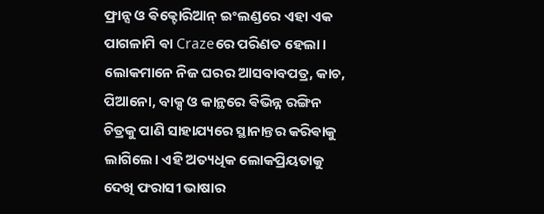ଫ୍ରାନ୍ସ ଓ ଵିକ୍ଟୋରିଆନ୍ ଇଂଲଣ୍ଡରେ ଏହା ଏକ ପାଗଳାମି ଵା Crazeରେ ପରିଣତ ହେଲା। ଲୋକମାନେ ନିଜ ଘରର ଆସବାବପତ୍ର, କାଚ, ପିଆନୋ, ବାକ୍ସ ଓ କାନ୍ଥରେ ଵିଭିନ୍ନ ରଙ୍ଗିନ ଚିତ୍ରକୁ ପାଣି ସାହାଯ୍ୟରେ ସ୍ଥାନାନ୍ତର କରିଵାକୁ ଲାଗିଲେ। ଏହି ଅତ୍ୟଧିକ ଲୋକପ୍ରିୟତାକୁ ଦେଖି ଫରାସୀ ଭାଷାର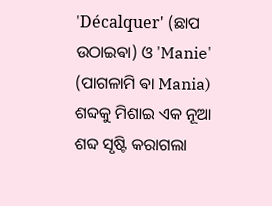'Décalquer' (ଛାପ ଉଠାଇଵା) ଓ 'Manie' (ପାଗଳାମି ଵା Mania) ଶବ୍ଦକୁ ମିଶାଇ ଏକ ନୂଆ ଶବ୍ଦ ସୃଷ୍ଟି କରାଗଲା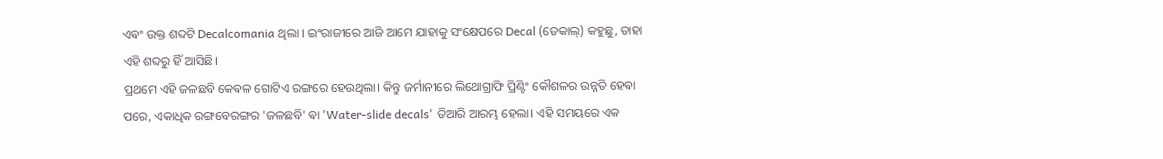ଏଵଂ ଉକ୍ତ ଶବ୍ଦଟି Decalcomania ଥିଲା । ଇଂରାଜୀରେ ଆଜି ଆମେ ଯାହାକୁ ସଂକ୍ଷେପରେ Decal (ଡେକାଲ୍) କହୁଛୁ, ତାହା ଏହି ଶବ୍ଦରୁ ହିଁ ଆସିଛି।
ପ୍ରଥମେ ଏହି ଜଳଛବି କେଵଳ ଗୋଟିଏ ରଙ୍ଗରେ ହେଉଥିଲା। କିନ୍ତୁ ଜର୍ମାନୀରେ ଲିଥୋଗ୍ରାଫି ପ୍ରିଣ୍ଟିଂ କୌଶଳର ଉନ୍ନତି ହେଵା ପରେ, ଏକାଧିକ ରଙ୍ଗବେରଙ୍ଗର 'ଜଳଛବି' ଵା 'Water-slide decals' ତିଆରି ଆରମ୍ଭ ହେଲା। ଏହି ସମୟରେ ଏକ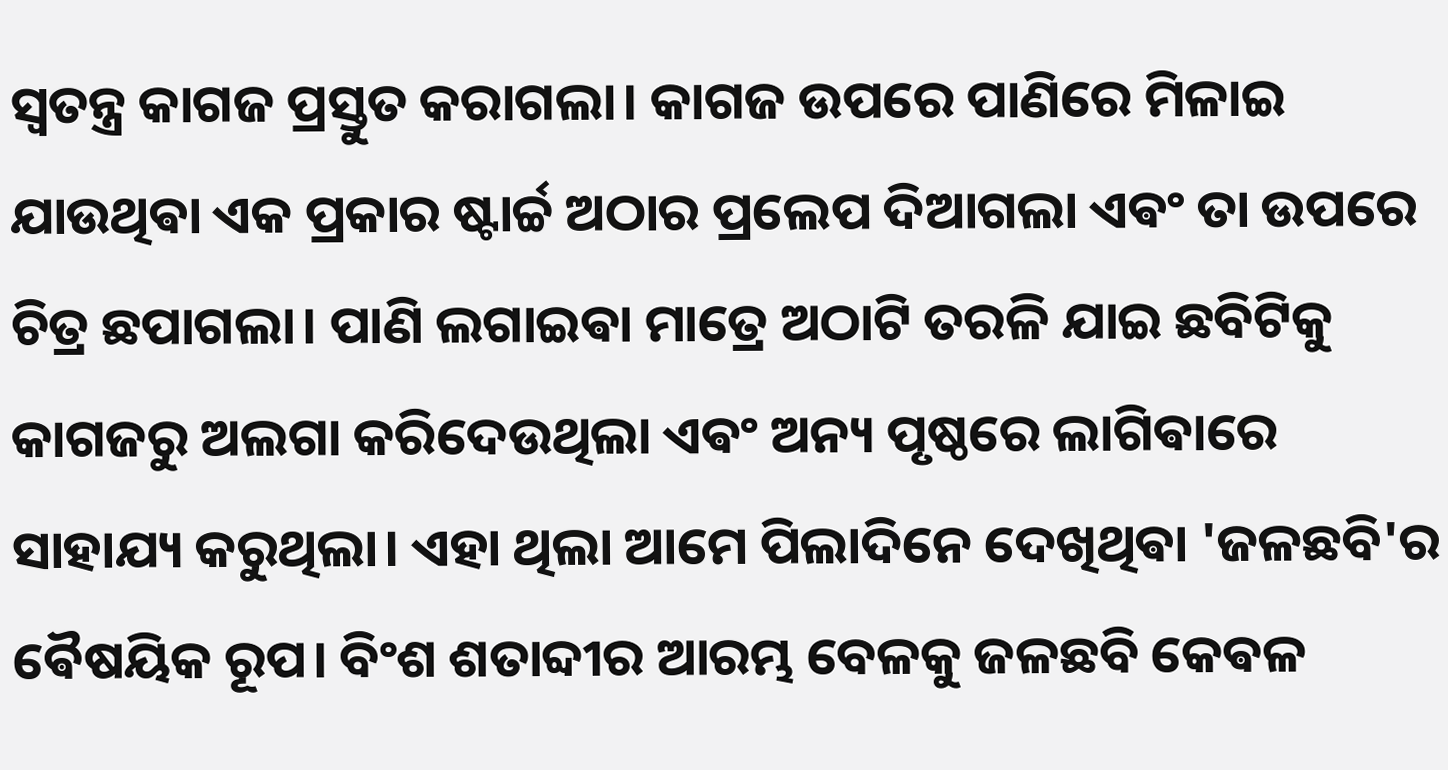ସ୍ୱତନ୍ତ୍ର କାଗଜ ପ୍ରସ୍ତୁତ କରାଗଲା। କାଗଜ ଉପରେ ପାଣିରେ ମିଳାଇ ଯାଉଥିଵା ଏକ ପ୍ରକାର ଷ୍ଟାର୍ଚ୍ଚ ଅଠାର ପ୍ରଲେପ ଦିଆଗଲା ଏଵଂ ତା ଉପରେ ଚିତ୍ର ଛପାଗଲା। ପାଣି ଲଗାଇଵା ମାତ୍ରେ ଅଠାଟି ତରଳି ଯାଇ ଛବିଟିକୁ କାଗଜରୁ ଅଲଗା କରିଦେଉଥିଲା ଏଵଂ ଅନ୍ୟ ପୃଷ୍ଠରେ ଲାଗିଵାରେ ସାହାଯ୍ୟ କରୁଥିଲା। ଏହା ଥିଲା ଆମେ ପିଲାଦିନେ ଦେଖିଥିଵା 'ଜଳଛବି'ର ଵୈଷୟିକ ରୂପ। ବିଂଶ ଶତାବ୍ଦୀର ଆରମ୍ଭ ବେଳକୁ ଜଳଛବି କେଵଳ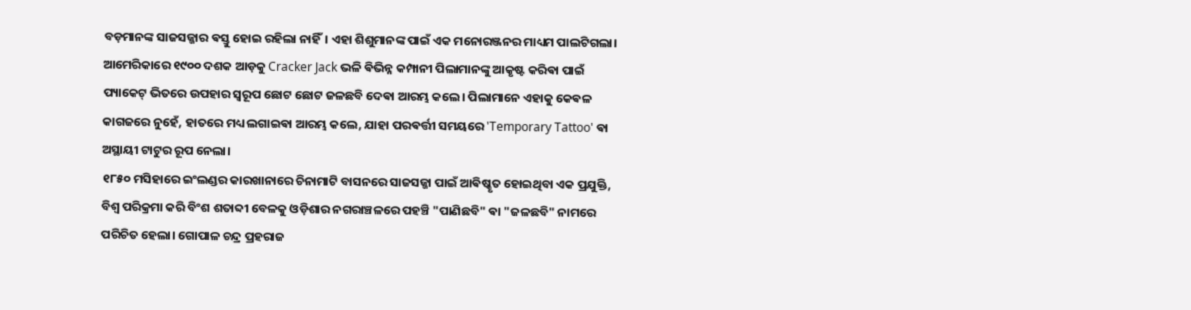ବଡ଼ମାନଙ୍କ ସାଜସଜ୍ଜାର ଵସ୍ତୁ ହୋଇ ରହିଲା ନାହିଁ। ଏହା ଶିଶୁମାନଙ୍କ ପାଇଁ ଏକ ମନୋରଞ୍ଜନର ମାଧ୍ୟମ ପାଲଟିଗଲା।
ଆମେରିକାରେ ୧୯୦୦ ଦଶକ ଆଡ଼କୁ Cracker Jack ଭଳି ଵିଭିନ୍ନ କମ୍ପାନୀ ପିଲାମାନଙ୍କୁ ଆକୃଷ୍ଟ କରିଵା ପାଇଁ ପ୍ୟାକେଟ୍ ଭିତରେ ଉପହାର ସ୍ୱରୂପ ଛୋଟ ଛୋଟ ଜଳଛବି ଦେଵା ଆରମ୍ଭ କଲେ। ପିଲାମାନେ ଏହାକୁ କେଵଳ କାଗଜରେ ନୁହେଁ, ହାତରେ ମଧ୍ୟ ଲଗାଇଵା ଆରମ୍ଭ କଲେ, ଯାହା ପରଵର୍ତ୍ତୀ ସମୟରେ 'Temporary Tattoo' ଵା ଅସ୍ଥାୟୀ ଟାଟୁର ରୂପ ନେଲା।
୧୮୫୦ ମସିହାରେ ଇଂଲଣ୍ଡର କାରଖାନାରେ ଚିନାମାଟି ବାସନରେ ସାଜସଜ୍ଜା ପାଇଁ ଆଵିଷ୍କୃତ ହୋଇଥିବା ଏକ ପ୍ରଯୁକ୍ତି, ବିଶ୍ୱ ପରିକ୍ରମା କରି ବିଂଶ ଶତାବ୍ଦୀ ବେଳକୁ ଓଡ଼ିଶାର ନଗରାଞ୍ଚଳରେ ପହଞ୍ଚି "ପାଣିଛବି" ଵା "ଜଳଛବି" ନାମରେ ପରିଚିତ ହେଲା। ଗୋପାଳ ଚନ୍ଦ୍ର ପ୍ରହରାଜ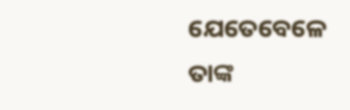ଯେତେବେଳେ ତାଙ୍କ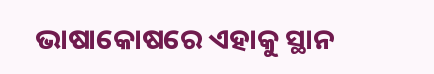ଭାଷାକୋଷରେ ଏହାକୁ ସ୍ଥାନ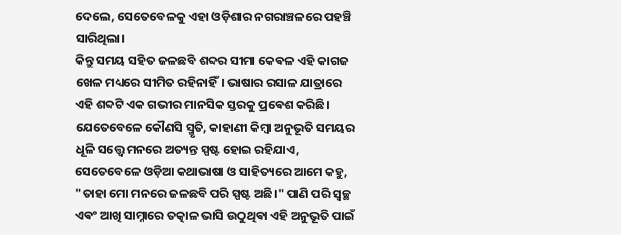ଦେଲେ, ସେତେବେଳକୁ ଏହା ଓଡ଼ିଶାର ନଗରାଞ୍ଚଳରେ ପହଞ୍ଚି ସାରିଥିଲା।
କିନ୍ତୁ ସମୟ ସହିତ ଜଳଛବି ଶବ୍ଦର ସୀମା କେଵଳ ଏହି କାଗଜ ଖେଳ ମଧ୍ୟରେ ସୀମିତ ରହିନାହିଁ। ଭାଷାର ରସାଳ ଯାତ୍ରାରେ ଏହି ଶବ୍ଦଟି ଏକ ଗଭୀର ମାନସିକ ସ୍ତରକୁ ପ୍ରଵେଶ କରିଛି। ଯେତେବେଳେ କୌଣସି ସ୍ମୃତି, କାହାଣୀ କିମ୍ବା ଅନୁଭୂତି ସମୟର ଧୂଳି ସତ୍ତ୍ୱେ ମନରେ ଅତ୍ୟନ୍ତ ସ୍ପଷ୍ଟ ହୋଇ ରହିଯାଏ, ସେତେବେଳେ ଓଡ଼ିଆ କଥାଭାଷା ଓ ସାହିତ୍ୟରେ ଆମେ କହୁ, "ତାହା ମୋ ମନରେ ଜଳଛବି ପରି ସ୍ପଷ୍ଟ ଅଛି।" ପାଣି ପରି ସ୍ୱଚ୍ଛ ଏଵଂ ଆଖି ସାମ୍ନାରେ ତତ୍କାଳ ଭାସି ଉଠୁଥିଵା ଏହି ଅନୁଭୂତି ପାଇଁ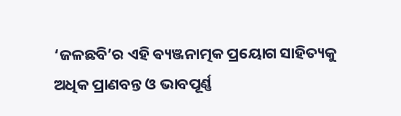‘ଜଳଛବି’ର ଏହି ଵ୍ୟଞ୍ଜନାତ୍ମକ ପ୍ରୟୋଗ ସାହିତ୍ୟକୁ ଅଧିକ ପ୍ରାଣବନ୍ତ ଓ ଭାବପୂର୍ଣ୍ଣ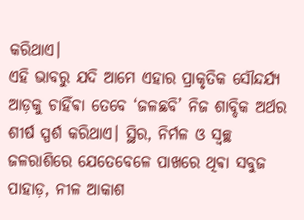କରିଥାଏ।
ଏହି ଭାବରୁ ଯଦି ଆମେ ଏହାର ପ୍ରାକୃତିକ ସୌନ୍ଦର୍ଯ୍ୟ ଆଡ଼କୁ ଚାହିଁଵା ତେବେ ‘ଜଳଛବି’ ନିଜ ଶାବ୍ଦିକ ଅର୍ଥର ଶୀର୍ଷ ସ୍ପର୍ଶ କରିଥାଏ। ସ୍ଥିର, ନିର୍ମଳ ଓ ସ୍ୱଚ୍ଛ ଜଳରାଶିରେ ଯେତେବେଳେ ପାଖରେ ଥିଵା ସବୁଜ ପାହାଡ଼, ନୀଳ ଆକାଶ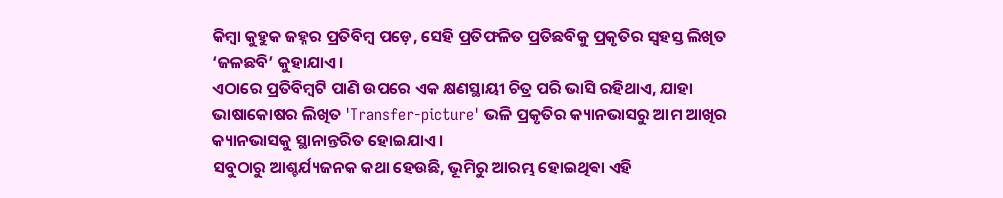କିମ୍ବା କୁହୁକ ଜହ୍ନର ପ୍ରତିବିମ୍ବ ପଡ଼େ, ସେହି ପ୍ରତିଫଳିତ ପ୍ରତିଛବିକୁ ପ୍ରକୃତିର ସ୍ୱହସ୍ତ ଲିଖିତ ‘ଜଳଛବି’ କୁହାଯାଏ।
ଏଠାରେ ପ୍ରତିବିମ୍ବଟି ପାଣି ଉପରେ ଏକ କ୍ଷଣସ୍ଥାୟୀ ଚିତ୍ର ପରି ଭାସି ରହିଥାଏ, ଯାହା ଭାଷାକୋଷର ଲିଖିତ 'Transfer-picture' ଭଳି ପ୍ରକୃତିର କ୍ୟାନଭାସରୁ ଆମ ଆଖିର କ୍ୟାନଭାସକୁ ସ୍ଥାନାନ୍ତରିତ ହୋଇଯାଏ।
ସବୁଠାରୁ ଆଶ୍ଚର୍ଯ୍ୟଜନକ କଥା ହେଉଛି, ଭୂମିରୁ ଆରମ୍ଭ ହୋଇଥିଵା ଏହି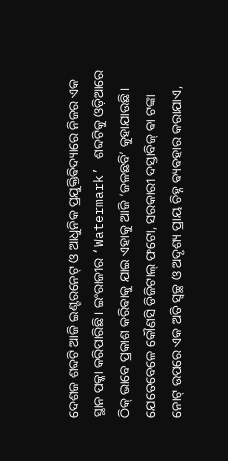ଦେଶଜ ଶବ୍ଦଟି ଆଜି ଇଣ୍ଟରନେଟ୍ ଓ ଆଧୁନିକ ପ୍ରଯୁକ୍ତିଵିଦ୍ୟାରେ ନିଜର ଏକ ସ୍ଥାନ ପକ୍କା କରିପାରିଛି। ଇଂରାଜୀର ‘Watermark’ ଶବ୍ଦଟିକୁ ଓଡ଼ିଆରେ ଠିକ୍ ଭାବେ ପ୍ରକାଶ କରିଵାକୁ ଯାଇ ଏହାକୁ ଆଜି ‘ଜଳଛବି’ କୁହାଯାଉଛି। ଯେତେବେଳେ କୌଣସି ଡିଜିଟାଲ୍ ଫଟୋ, ସରକାରୀ ଦସ୍ତାବିଜ୍ ଵା ଟଙ୍କା ନୋଟ୍ ଉପରେ ଏକ ଅତି ସ୍ୱଚ୍ଛ ଓ ଅଦୃଶ୍ୟ ପ୍ରାୟ ଚିହ୍ନ ଵ୍ୟଵହାର କରାଯାଏ,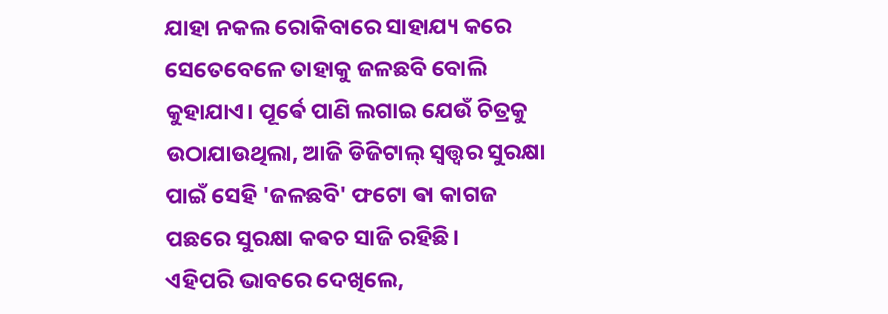ଯାହା ନକଲ ରୋକିବାରେ ସାହାଯ୍ୟ କରେ ସେତେବେଳେ ତାହାକୁ ଜଳଛବି ବୋଲି କୁହାଯାଏ। ପୂର୍ଵେ ପାଣି ଲଗାଇ ଯେଉଁ ଚିତ୍ରକୁ ଉଠାଯାଉଥିଲା, ଆଜି ଡିଜିଟାଲ୍ ସ୍ୱତ୍ତ୍ଵର ସୁରକ୍ଷା ପାଇଁ ସେହି 'ଜଳଛବି' ଫଟୋ ଵା କାଗଜ ପଛରେ ସୁରକ୍ଷା କଵଚ ସାଜି ରହିଛି।
ଏହିପରି ଭାବରେ ଦେଖିଲେ,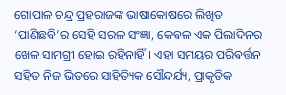ଗୋପାଳ ଚନ୍ଦ୍ର ପ୍ରହରାଜଙ୍କ ଭାଷାକୋଷରେ ଲିଖିତ ‘ପାଣିଛବି’ର ସେହି ସରଳ ସଂଜ୍ଞା, କେଵଳ ଏକ ପିଲାଦିନର ଖେଳ ସାମଗ୍ରୀ ହୋଇ ରହିନାହିଁ। ଏହା ସମୟର ପରିଵର୍ତ୍ତନ ସହିତ ନିଜ ଭିତରେ ସାହିତ୍ୟିକ ସୌନ୍ଦର୍ଯ୍ୟ, ପ୍ରାକୃତିକ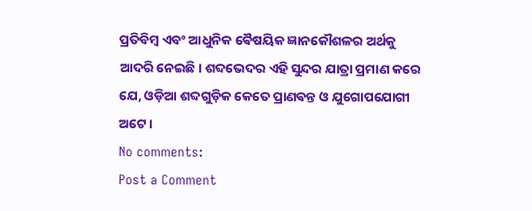ପ୍ରତିବିମ୍ବ ଏବଂ ଆଧୁନିକ ଵୈଷୟିକ ଜ୍ଞାନକୌଶଳର ଅର୍ଥକୁ ଆଦରି ନେଇଛି। ଶବ୍ଦଭେଦର ଏହି ସୁନ୍ଦର ଯାତ୍ରା ପ୍ରମାଣ କରେ ଯେ, ଓଡ଼ିଆ ଶବ୍ଦଗୁଡ଼ିକ କେତେ ପ୍ରାଣଵନ୍ତ ଓ ଯୁଗୋପଯୋଗୀ ଅଟେ ।
No comments:
Post a Comment